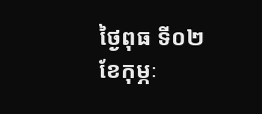ថ្ងៃពុធ ទី០២ ខែកុម្ភៈ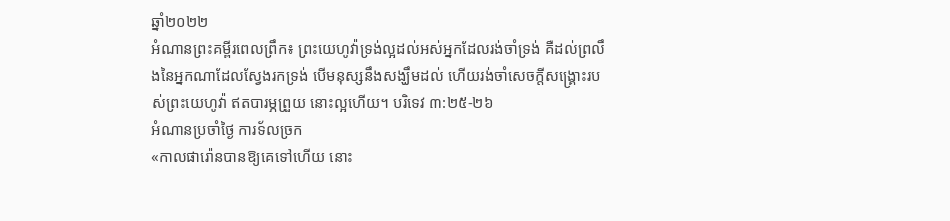ឆ្នាំ២០២២
អំណានព្រះគម្ពីរពេលព្រឹក៖ ព្រះយេហូវ៉ាទ្រង់ល្អដល់អស់អ្នកដែលរង់ចាំទ្រង់ គឺដល់ព្រលឹងនៃអ្នកណាដែលស្វែងរកទ្រង់ បើមនុស្សនឹងសង្ឃឹមដល់ ហើយរង់ចាំសេចក្តីសង្គ្រោះរបស់ព្រះយេហូវ៉ា ឥតបារម្ភព្រួយ នោះល្អហើយ។ បរិទេវ ៣:២៥-២៦
អំណានប្រចាំថ្ងៃ ការទ័លច្រក
«កាលផារ៉ោនបានឱ្យគេទៅហើយ នោះ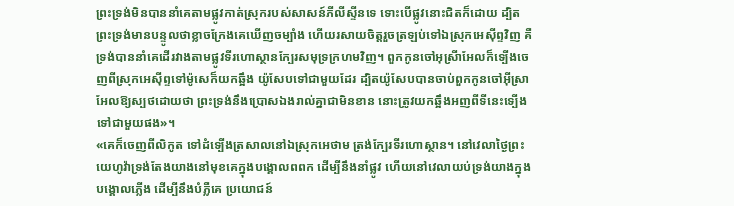ព្រះទ្រង់មិនបាននាំគេតាមផ្លូវកាត់ស្រុករបស់សាសន៍ភីលីស្ទីនទេ ទោះបើផ្លូវនោះជិតក៏ដោយ ដ្បិតព្រះទ្រង់មានបន្ទូលថាខ្លាចក្រែងគេឃើញចម្បាំង ហើយរសាយចិត្តរួចត្រឡប់ទៅឯស្រុកអេស៊ីព្ទវិញ គឺទ្រង់បាននាំគេដើរវាងតាមផ្លូវទីរហោស្ថានក្បែរសមុទ្រក្រហមវិញ។ ពួកកូនចៅអុស្រីាអែលក៏ទ្បើងចេញពីស្រុកអេស៊ីព្ទទៅម៉ូសេក៏យកឆ្អឹង យ៉ូសែបទៅជាមួយដែរ ដ្បិតយ៉ូសែបបានចាប់ពួកកូនចៅអ៊ីស្រាអែលឱ្យស្បថដោយថា ព្រះទ្រង់នឹងប្រោសឯងរាល់គ្នាជាមិនខាន នោះត្រូវយកឆ្អឹងអញពីទីនេះទ្បើងទៅជាមួយផង»។
«គេក៏ចេញពីលិកូត ទៅដំទ្បើងត្រសាលនៅឯស្រុកអេថាម ត្រង់ក្បែរទីរហោស្ថាន។ នៅវេលាថ្ងៃព្រះយេហូវ៉ាទ្រង់តែងយាងនៅមុខគេក្នុងបង្គោលពពក ដើម្បីនឹងនាំផ្លូវ ហើយនៅវេលាយប់ទ្រង់យាងក្នុងបង្គោលភ្លើង ដើម្បីនឹងបំភ្លឺគេ ប្រយោជន៍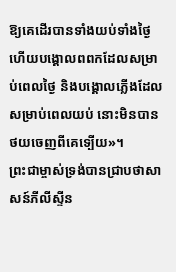ឱ្យគេដើរបានទាំងយប់ទាំងថ្ងៃ ហើយបង្គោលពពកដែលសម្រាប់ពេលថ្ងៃ និងបង្គោលភ្លើងដែលសម្រាប់ពេលយប់ នោះមិនបានថយចេញពីគេទ្បើយ»។
ព្រះជាម្ចាស់ទ្រង់បានជ្រាបថាសាសន៍ភីលីស្ទីន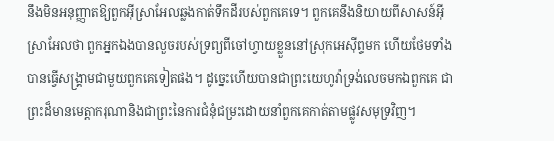នឹងមិនអនុញ្ញាតឱ្យពួកអ៊ីស្រាអែលឆ្លងកាត់ទឹកដីរបស់ពួកគេទេ។ ពួកគេនឹងនិយាយពីសាសន៍អ៊ីស្រាអែលថា ពួកអ្នកឯងបានលួចរបស់ទ្រព្យពីចៅហ្វាយខ្លួននៅស្រុកអេស៊ីព្ទមក ហើយថែមទាំងបានធ្វើសង្គ្រាមជាមួយពួកគេទៀតផង។ ដូច្នេះហើយបានជាព្រះយេហូវ៉ាទ្រង់លេចមកឯពួកគេ ជាព្រះដ៏មានមេត្តាករុណានិងជាព្រះនៃការជំនុំជម្រះដោយនាំពួកគេកាត់តាមផ្លូវសមុទ្រវិញ។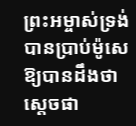ព្រះអម្ចាស់ទ្រង់បានប្រាប់ម៉ូសេ ឱ្យបានដឹងថា ស្តេចផា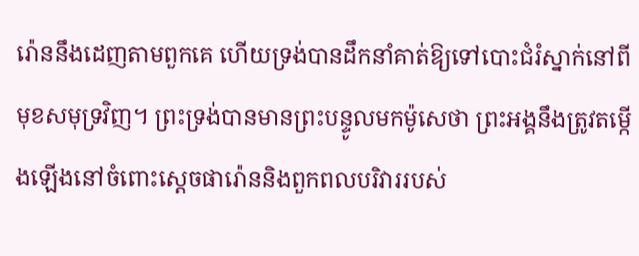រ៉ោននឹងដេញតាមពួកគេ ហើយទ្រង់បានដឹកនាំគាត់ឱ្យទៅបោះជំរំស្នាក់នៅពីមុខសមុទ្រវិញ។ ព្រះទ្រង់បានមានព្រះបន្ទូលមកម៉ូសេថា ព្រះអង្គនឹងត្រូវតម្កើងឡើងនៅចំពោះស្តេចផារ៉ោននិងពួកពលបរិវាររបស់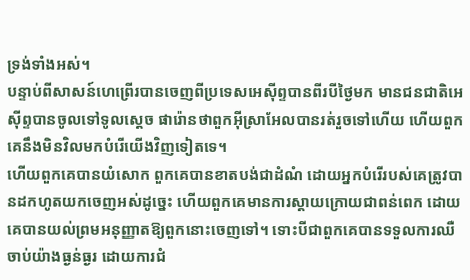ទ្រង់ទាំងអស់។
បន្ទាប់ពីសាសន៍ហេព្រើរបានចេញពីប្រទេសអេស៊ីព្ទបានពីរបីថ្ងៃមក មានជនជាតិអេស៊ីព្ទបានចូលទៅទូលស្តេច ផារ៉ោនថាពួកអ៊ីស្រាអែលបានរត់រួចទៅហើយ ហើយពួកគេនឹងមិនវិលមកបំរើយើងវិញទៀតទេ។
ហើយពួកគេបានយំសោក ពួកគេបានខាតបង់ជាដំណំ ដោយអ្នកបំរើរបស់គេត្រូវបានដកហូតយកចេញអស់ដូច្នេះ ហើយពួកគេមានការស្តាយក្រោយជាពន់ពេក ដោយគេបានយល់ព្រមអនុញ្ញាតឱ្យពួកនោះចេញទៅ។ ទោះបីជាពួកគេបានទទួលការឈឺចាប់យ៉ាងធ្ងន់ធ្ងរ ដោយការជំ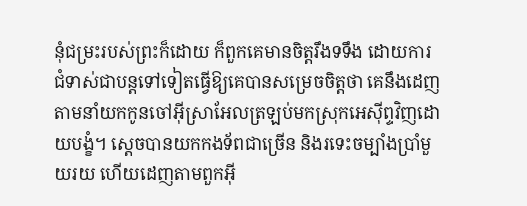នុំជម្រះរបស់ព្រះក៏ដោយ ក៏ពួកគេមានចិត្តរឹងទទឹង ដោយការជំទាស់ជាបន្តទៅទៀតធ្វើឱ្យគេបានសម្រេចចិត្តថា គេនឹងដេញតាមនាំយកកូនចៅអ៊ីស្រាអែលត្រឡប់មកស្រុកអេស៊ីព្ទវិញដោយបង្ខំ។ ស្តេចបានយកកងទ័ពជាច្រើន និងរទេះចម្បាំងប្រាំមួយរយ ហើយដេញតាមពួកអ៊ី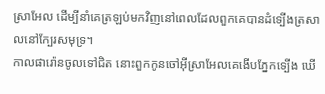ស្រាអែល ដើម្បីនាំគេត្រឡប់មកវិញនៅពេលដែលពួកគេបានដំទ្បើងត្រសាលនៅក្បែរសមុទ្រ។
កាលផារ៉ោនចូលទៅជិត នោះពួកកូនចៅអ៊ីស្រាអែលគេងើបភ្នែកទ្បើង ឃើ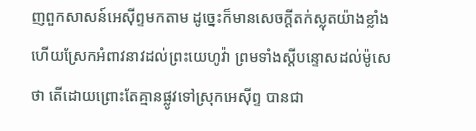ញពួកសាសន៍អេស៊ីព្ទមកតាម ដូច្នេះក៏មានសេចក្តីតក់ស្លុតយ៉ាងខ្លាំង ហើយស្រែកអំពាវនាវដល់ព្រះយេហូវ៉ា ព្រមទាំងស្តីបន្ទោសដល់ម៉ូសេថា តើដោយព្រោះតែគ្មានផ្លូវទៅស្រុកអេស៊ីព្ទ បានជា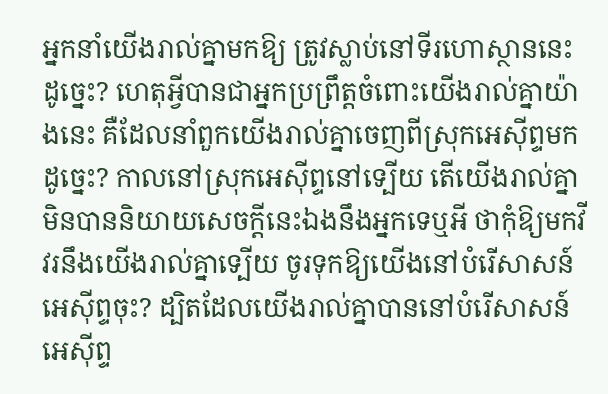អ្នកនាំយើងរាល់គ្នាមកឱ្យ ត្រូវស្លាប់នៅទីរហោស្ថាននេះដូច្នេះ? ហេតុអ្វីបានជាអ្នកប្រព្រឹត្តចំពោះយើងរាល់គ្នាយ៉ាងនេះ គឺដែលនាំពួកយើងរាល់គ្នាចេញពីស្រុកអេស៊ីព្ទមកដូច្នេះ? កាលនៅស្រុកអេស៊ីព្ទនៅទ្បើយ តើយើងរាល់គ្នាមិនបាននិយាយសេចក្តីនេះឯងនឹងអ្នកទេឬអី ថាកុំឱ្យមកវីវរនឹងយើងរាល់គ្នាទ្បើយ ចូរទុកឱ្យយើងនៅបំរើសាសន៍អេស៊ីព្ទចុះ? ដ្បិតដែលយើងរាល់គ្នាបាននៅបំរើសាសន៍អេស៊ីព្ទ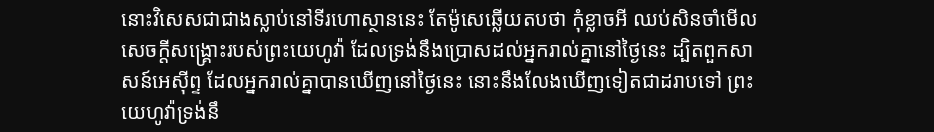នោះវិសេសជាជាងស្លាប់នៅទីរហោស្ថាននេះ តែម៉ូសេឆ្លើយតបថា កុំខ្លាចអី ឈប់សិនចាំមើលសេចក្តីសង្គ្រោះរបស់ព្រះយេហូវ៉ា ដែលទ្រង់នឹងប្រោសដល់អ្នករាល់គ្នានៅថ្ងៃនេះ ដ្បិតពួកសាសន៍អេស៊ីព្ទ ដែលអ្នករាល់គ្នាបានឃើញនៅថ្ងៃនេះ នោះនឹងលែងឃើញទៀតជាដរាបទៅ ព្រះយេហូវ៉ាទ្រង់នឹ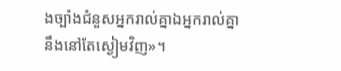ងច្បាំងជំនួសអ្នករាល់គ្នាឯអ្នករាល់គ្នានឹងនៅតែស្ងៀមវិញ»។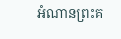អំណានព្រះគ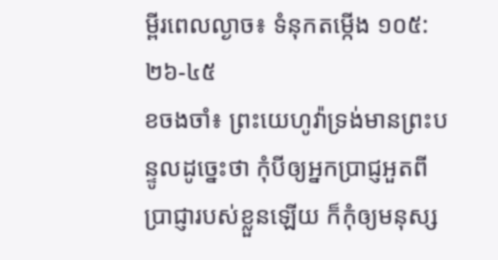ម្ពីរពេលល្ងាច៖ ទំនុកតម្កើង ១០៥:២៦-៤៥
ខចងចាំ៖ ព្រះយេហូវ៉ាទ្រង់មានព្រះបន្ទូលដូច្នេះថា កុំបីឲ្យអ្នកប្រាជ្ញអួតពីប្រាជ្ញារបស់ខ្លួនឡើយ ក៏កុំឲ្យមនុស្ស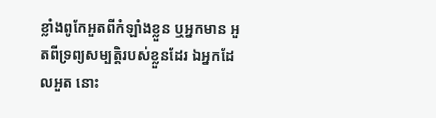ខ្លាំងពូកែអួតពីកំឡាំងខ្លួន ឬអ្នកមាន អួតពីទ្រព្យសម្បត្តិរបស់ខ្លួនដែរ ឯអ្នកដែលអួត នោះ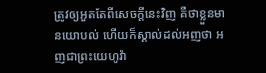ត្រូវឲ្យអួតតែពីសេចក្តីនេះវិញ គឺថាខ្លួនមានយោបល់ ហើយក៏ស្គាល់ដល់អញថា អញជាព្រះយេហូវ៉ា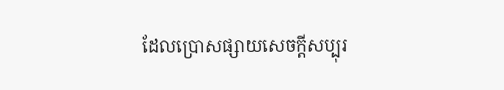ដែលប្រោសផ្សាយសេចក្តីសប្បុរ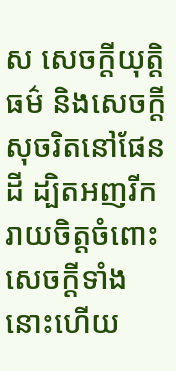ស សេចក្តីយុត្តិធម៌ និងសេចក្តីសុចរិតនៅផែនដី ដ្បិតអញរីករាយចិត្តចំពោះសេចក្តីទាំងនោះហើយ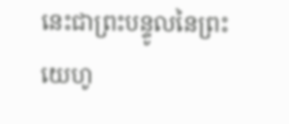នេះជាព្រះបន្ទូលនៃព្រះយេហូ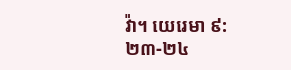វ៉ា។ យេរេមា ៩:២៣-២៤